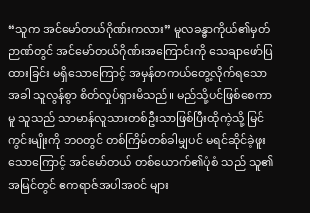“သူက အင်မော်တယ်ဂိုဏ်းကလား” မူလခန္ဓာကိုယ်၏မှတ်ဉာဏ်တွင် အင်မော်တယ်ဂိုဏ်းအကြောင်းကို သေချာဖော်ပြထားခြင်း မရှိသောကြောင့် အမှန်တကယ်တွေ့လိုက်ရသောအခါ သူလွန်စွာ စိတ်လှုပ်ရှားမိသည်။ မည်သို့ပင်ဖြစ်စေကာမူ သူသည် သာမာန်လူသားတစ်ဦးသာဖြစ်ပြီးထိုကဲ့သို့ မြင်ကွင်းမျိုးကို ဘဝတွင် တစ်ကြိမ်တစ်ခါမျှပင် မရင်ဆိုင်ခဲ့ဖူးသောကြောင့် အင်မော်တယ် တစ်ယောက်၏ပုံစံ သည် သူ၏အမြင်တွင် ဧကရာဇ်အပါအဝင် များ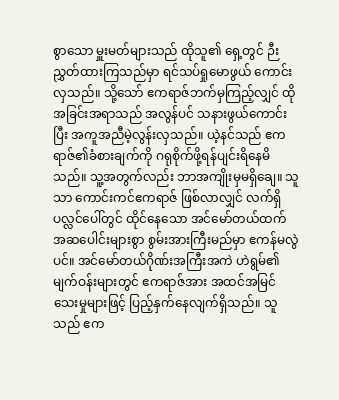စွာသော မှူးမတ်များသည် ထိုသူ၏ ရှေ့တွင် ဉီးညွှတ်ထားကြသည်မှာ ရင်သပ်ရှုမောဖွယ် ကောင်းလှသည်။ သို့သော် ဧကရာဇ်ဘက်မှကြည့်လျှင် ထိုအခြင်းအရာသည် အလွန်ပင် သနားဖွယ်ကောင်းပြီး အကူအညီမဲ့လွန်းလှသည်။ ယဲ့နင်သည် ဧကရာဇ်၏ခံစားချက်ကို ဂရုစိုက်ဖို့ရန်ပျင်းရိနေမိသည်။ သူ့အတွက်လည်း ဘာအကျိုးမှမရှိချေ။ သူသာ ကောင်းကင်ဧကရာဇ် ဖြစ်လာလျှင် လက်ရှိပလ္လင်ပေါ်တွင် ထိုင်နေသော အင်မော်တယ်ထက် အဆပေါင်းများစွာ စွမ်းအားကြီးမည်မှာ ဧကန်မလွဲပင်။ အင်မော်တယ်ဂိုဏ်းအကြီးအကဲ ဟဲရွမ်၏ မျက်ဝန်းများတွင် ဧကရာဇ်အား အထင်အမြင်သေးမှုများဖြင့် ပြည့်နှက်နေလျက်ရှိသည်။ သူသည် ဧက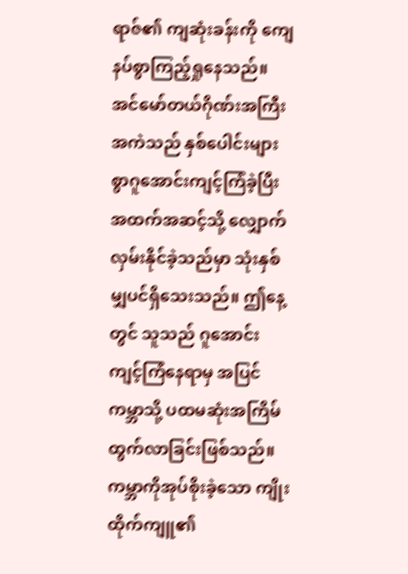ရာဇ်၏ ကျဆုံးခန်းကို ကျေနပ်စွာကြည့်ရှုနေသည်။ အင်မော်တယ်ဂိုဏ်းအကြီးအကဲသည် နှစ်ပေါင်းများစွာဂူအောင်းကျင့်ကြံခဲ့ပြီး အထက်အဆင့်သို့ လျှောက်လှမ်းနိုင်ခဲ့သည်မှာ သုံးနှစ်မျှပင်ရှိသေးသည်။ ဤနေ့တွင် သူသည် ဂူအောင်းကျင့်ကြံနေရာမှ အပြင်ကမ္ဘာသို့ ပထမဆုံးအကြိမ် ထွက်လာခြင်းဖြစ်သည်။ ကမ္ဘာကိုအုပ်စိုးခဲ့သော ကျိုးထိုက်ကျူ၏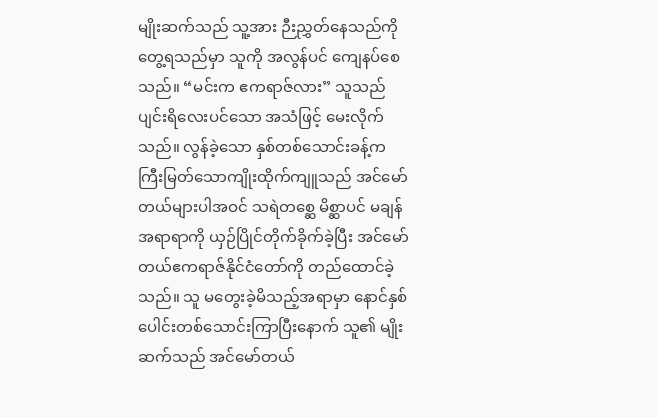မျိုးဆက်သည် သူ့အား ဉီးညွှတ်နေသည်ကို တွေ့ရသည်မှာ သူကို အလွန်ပင် ကျေနပ်စေသည်။ “မင်းက ဧကရာဇ်လား” သူသည် ပျင်းရိလေးပင်သော အသံဖြင့် မေးလိုက်သည်။ လွန်ခဲ့သော နှစ်တစ်သောင်းခန့်က ကြီးမြတ်သောကျိုးထိုက်ကျူသည် အင်မော်တယ်များပါအဝင် သရဲတစ္ဆေ မိစ္ဆာပင် မချန် အရာရာကို ယှဉ်ပြိုင်တိုက်ခိုက်ခဲ့ပြီး အင်မော်တယ်ဧကရာဇ်နိုင်ငံတော်ကို တည်ထောင်ခဲ့သည်။ သူ မတွေးခဲ့မိသည့်အရာမှာ နောင်နှစ်ပေါင်းတစ်သောင်းကြာပြီးနောက် သူ၏ မျိုးဆက်သည် အင်မော်တယ်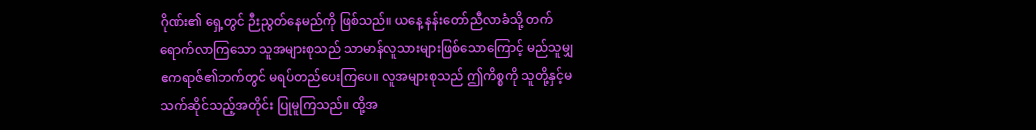ဂိုဏ်း၏ ရှေ့တွင် ဉီးညွတ်နေမည်ကို ဖြစ်သည်။ ယနေ့ နန်းတော်ညီလာခံသို့ တက်ရောက်လာကြသော သူအများစုသည် သာမာန်လူသားများဖြစ်သောကြောင့် မည်သူမျှ ဧကရာဇ်၏ဘက်တွင် မရပ်တည်ပေးကြပေ။ လူအများစုသည် ဤကိစ္စကို သူတို့နှင့်မသက်ဆိုင်သည့်အတိုင်း ပြုမူကြသည်။ ထို့အ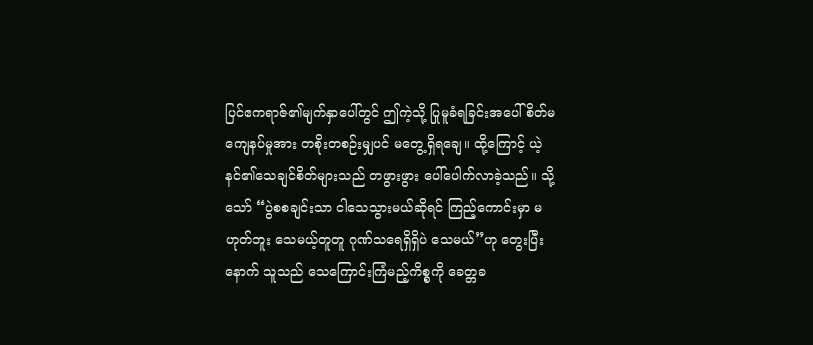ပြင်ဧကရာဇ်၏မျက်နှာပေါ်တွင် ဤကဲ့သို့ ပြုမူခံရခြင်းအပေါ် စိတ်မကျေနပ်မှုအား တစိုးတစဉ်းမျှပင် မတွေ့ရှိရချေ။ ထို့ကြောင့် ယဲ့နင်၏သေချင်စိတ်များသည် တဖွားဖွား ပေါ်ပေါက်လာခဲ့သည်။ သို့သော် “ပွဲစစချင်းသာ ငါသေသွားမယ်ဆိုရင် ကြည့်ကောင်းမှာ မဟုတ်ဘူး သေမယ့်တူတူ ဂုဏ်သရေရှိရှိပဲ သေမယ်”ဟု တွေးပြီးနောက် သူသည် သေကြောင်းကြံမည့်ကိစ္စကို ခေတ္တခ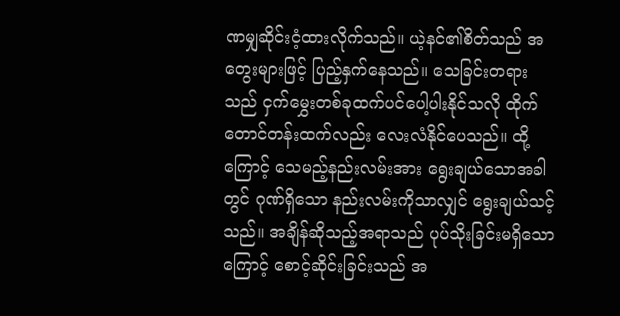ဏမျှဆိုင်းငံ့ထားလိုက်သည်။ ယဲ့နင်၏စိတ်သည် အတွေးများဖြင့် ပြည့်နှက်နေသည်။ သေခြင်းတရားသည် ငှက်မွှေးတစ်ခုထက်ပင်ပေါ့ပါးနိုင်သလို ထိုက်တောင်တန်းထက်လည်း လေးလံနိုင်ပေသည်။ ထို့ကြောင့် သေမည့်နည်းလမ်းအား ရွေးချယ်သောအခါတွင် ဂုဏ်ရှိသော နည်းလမ်းကိုသာလျှင် ရွေးချယ်သင့်သည်။ အချိန်ဆိုသည့်အရာသည် ပုပ်သိုးခြင်းမရှိသောကြောင့် စောင့်ဆိုင်းခြင်းသည် အ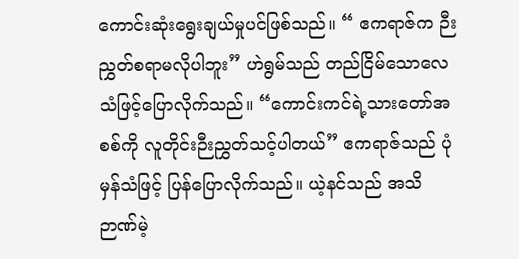ကောင်းဆုံးရွေးချယ်မှုပင်ဖြစ်သည်။ “ ဧကရာဇ်က ဉီးညွှတ်စရာမလိုပါဘူး” ဟဲရွမ်သည် တည်ငြိမ်သောလေသံဖြင့်ပြောလိုက်သည်။ “ကောင်းကင်ရဲ့သားတော်အစစ်ကို လူတိုင်းဉီးညွှတ်သင့်ပါတယ်” ဧကရာဇ်သည် ပုံမှန်သံဖြင့် ပြန်ပြောလိုက်သည်။ ယဲ့နင်သည် အသိဉာဏ်မဲ့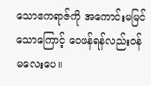သောဧကရာဇ်ကို အကောင်းမမြင်သောကြောင့် ဝေဖန်ရန်လည်းဝန်မလေးပေ။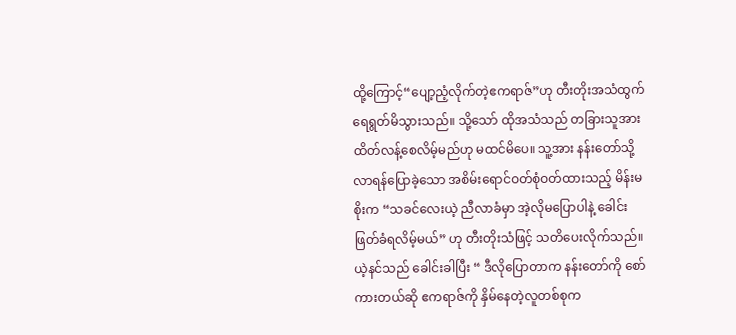ထို့ကြောင့်“ပျော့ညံ့လိုက်တဲ့ဧကရာဇ်”ဟု တီးတိုးအသံထွက်ရေရွတ်မိသွားသည်။ သို့သော် ထိုအသံသည် တခြားသူအားထိတ်လန့်စေလိမ့်မည်ဟု မထင်မိပေ။ သူ့အား နန်းတော်သို့လာရန်ပြောခဲ့သော အစိမ်းရောင်ဝတ်စုံဝတ်ထားသည့် မိန်းမစိုးက “သခင်လေးယဲ့ ညီလာခံမှာ အဲ့လိုမပြောပါနဲ့ ခေါင်းဖြတ်ခံရလိမ့်မယ်” ဟု တီးတိုးသံဖြင့် သတိပေးလိုက်သည်။ ယဲ့နင်သည် ခေါင်းခါပြီး “ ဒီလိုပြောတာက နန်းတော်ကို စော်ကားတယ်ဆို ဧကရာဇ်ကို နှိမ်နေတဲ့လူတစ်စုက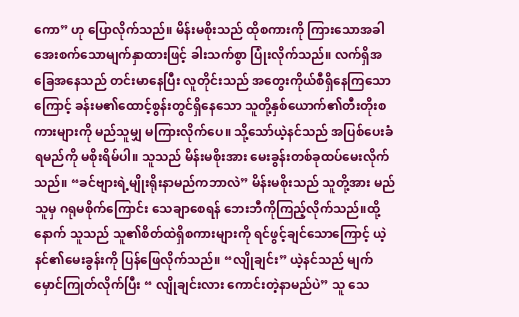ကော” ဟု ပြောလိုက်သည်။ မိန်းမစိုးသည် ထိုစကားကို ကြားသောအခါ အေးစက်သောမျက်နှာထားဖြင့် ခါးသက်စွာ ပြုံးလိုက်သည်။ လက်ရှိအခြေအနေသည် တင်းမာနေပြီး လူတိုင်းသည် အတွေးကိုယ်စီရှိနေကြသောကြောင့် ခန်းမ၏ထောင့်စွန်းတွင်ရှိနေသော သူတို့နှစ်ယောက်၏တီးတိုးစကားများကို မည်သူမျှ မကြားလိုက်ပေ။ သို့သော်ယဲ့နင်သည် အပြစ်ပေးခံရမည်ကို မစိုးရိမ်ပါ။ သူသည် မိန်းမစိုးအား မေးခွန်းတစ်ခုထပ်မေးလိုက်သည်။ “ခင်ဗျားရဲ့မျိုးရိုးနာမည်ကဘာလဲ” မိန်းမစိုးသည် သူတို့အား မည်သူမှ ဂရုမစိုက်ကြောင်း သေချာစေရန် ဘေးဘီကိုကြည့်လိုက်သည်။ထို့နောက် သူသည် သူ၏စိတ်ထဲရှိစကားများကို ရင်ဖွင့်ချင်သောကြောင့် ယဲ့နင်၏မေးခွန်းကို ပြန်ဖြေလိုက်သည်။ “လျိုချင်း” ယဲ့နင်သည် မျက်မှောင်ကြုတ်လိုက်ပြီး “ လျိုချင်းလား ကောင်းတဲ့နာမည်ပဲ” သူ သေ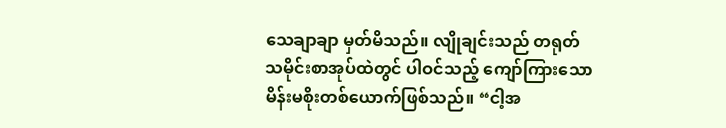သေချာချာ မှတ်မိသည်။ လျိုချင်းသည် တရုတ်သမိုင်းစာအုပ်ထဲတွင် ပါဝင်သည့် ကျော်ကြားသောမိန်းမစိုးတစ်ယောက်ဖြစ်သည်။ “ငါ့အ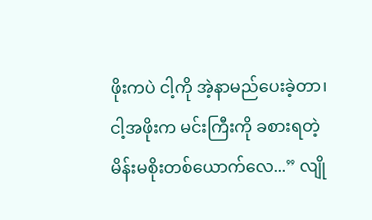ဖိုးကပဲ ငါ့ကို အဲ့နာမည်ပေးခဲ့တာ၊ ငါ့အဖိုးက မင်းကြီးကို ခစားရတဲ့ မိန်းမစိုးတစ်ယောက်လေ...” လျို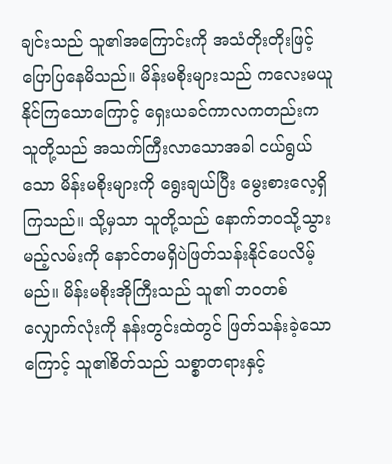ချင်းသည် သူ၏အကြောင်းကို အသံတိုးတိုးဖြင့် ပြောပြနေမိသည်။ မိန်းမစိုးများသည် ကလေးမယူနိုင်ကြသောကြောင့် ရှေးယခင်ကာလကတည်းက သူတို့သည် အသက်ကြီးလာသောအခါ ငယ်ရွယ်သော မိန်းမစိုးများကို ရွေးချယ်ပြီး မွေးစားလေ့ရှိကြသည်။ သို့မှသာ သူတို့သည် နောက်ဘဝသို့သွားမည့်လမ်းကို နောင်တမရှိပဲဖြတ်သန်းနိုင်ပေလိမ့်မည်။ မိန်းမစိုးအိုကြီးသည် သူ၏ ဘဝတစ်လျှောက်လုံးကို နန်းတွင်းထဲတွင် ဖြတ်သန်းခဲ့သောကြောင့် သူ၏စိတ်သည် သစ္စာတရားနှင့်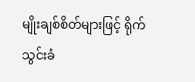မျိုးချစ်စိတ်များဖြင့် ရိုက်သွင်းခံ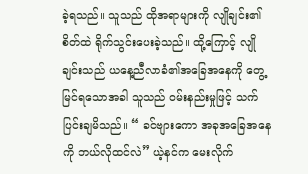ခဲ့ရသည်။ သူသည် ထိုအရာများကို လျိုချင်း၏ စိတ်ထဲ ရိုက်သွင်းပေးခဲ့သည်။ ထို့ကြောင့် လျိုချင်းသည် ယနေ့ညီလာခံ၏အခြေအနေကို တွေ့မြင်ရသောအခါ သူသည် ဝမ်းနည်းမှုဖြင့် သက်ပြင်းချမိသည်။ “ ခင်ဗျားကော အခုအခြေအနေကို ဘယ်လိုထင်လဲ” ယဲ့နင်က မေးလိုက်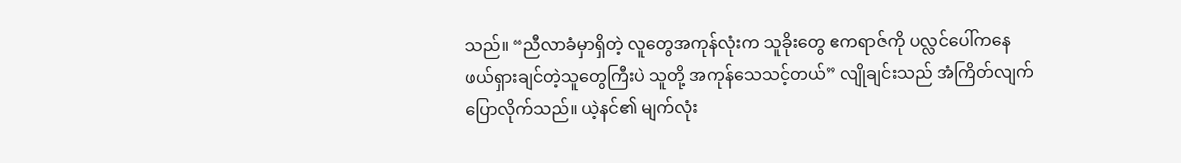သည်။ “ညီလာခံမှာရှိတဲ့ လူတွေအကုန်လုံးက သူခိုးတွေ ဧကရာဇ်ကို ပလ္လင်ပေါ်ကနေ ဖယ်ရှားချင်တဲ့သူတွေကြီးပဲ သူတို့ အကုန်သေသင့်တယ်” လျိုချင်းသည် အံကြိတ်လျက်ပြောလိုက်သည်။ ယဲ့နင်၏ မျက်လုံး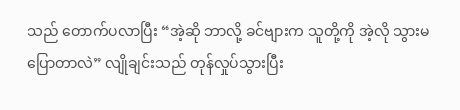သည် တောက်ပလာပြီး “အဲ့ဆို ဘာလို့ ခင်ဗျားက သူတို့ကို အဲ့လို သွားမပြောတာလဲ” လျိုချင်းသည် တုန်လှုပ်သွားပြီး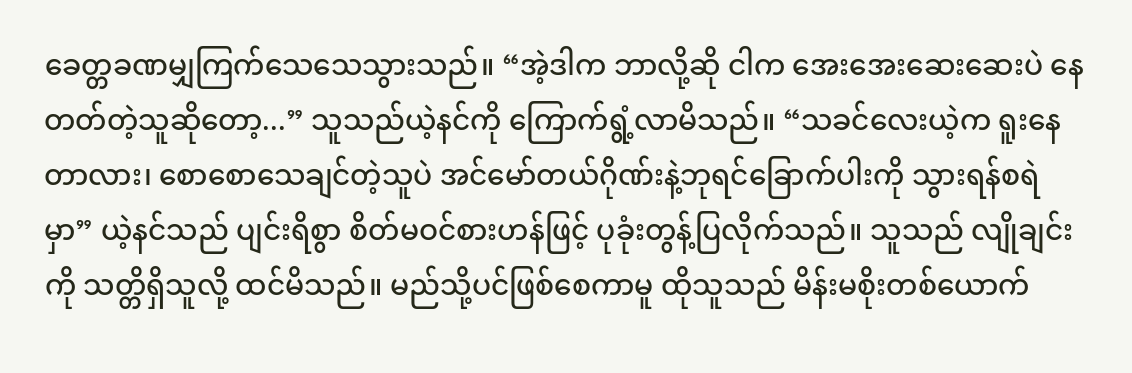ခေတ္တခဏမျှကြက်သေသေသွားသည်။ “အဲ့ဒါက ဘာလို့ဆို ငါက အေးအေးဆေးဆေးပဲ နေတတ်တဲ့သူဆိုတော့...” သူသည်ယဲ့နင်ကို ကြောက်ရွံ့လာမိသည်။ “သခင်လေးယဲ့က ရူးနေတာလား၊ စောစောသေချင်တဲ့သူပဲ အင်မော်တယ်ဂိုဏ်းနဲ့ဘုရင်ခြောက်ပါးကို သွားရန်စရဲမှာ” ယဲ့နင်သည် ပျင်းရိစွာ စိတ်မဝင်စားဟန်ဖြင့် ပုခုံးတွန့်ပြလိုက်သည်။ သူသည် လျိုချင်းကို သတ္တိရှိသူလို့ ထင်မိသည်။ မည်သို့ပင်ဖြစ်စေကာမူ ထိုသူသည် မိန်းမစိုးတစ်ယောက်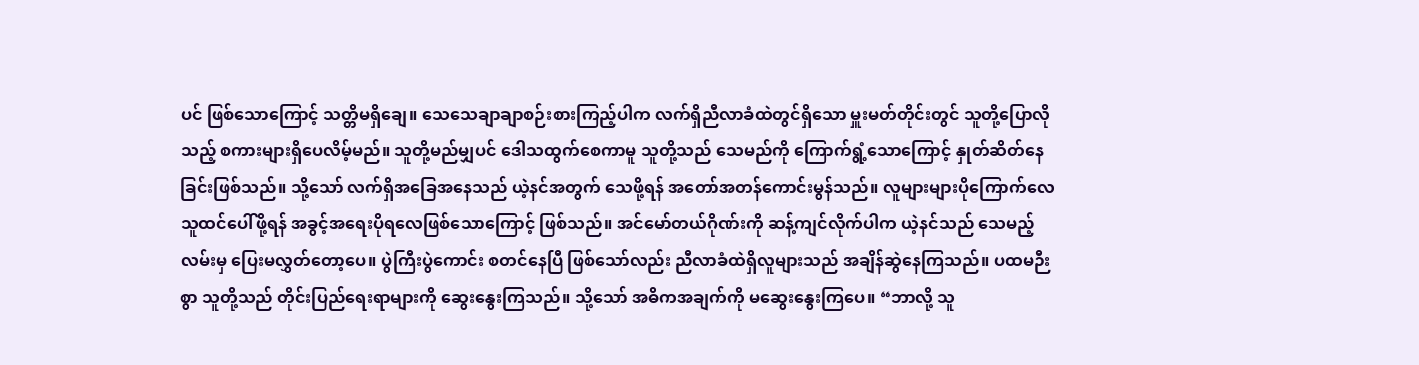ပင် ဖြစ်သောကြောင့် သတ္တိမရှိချေ။ သေသေချာချာစဉ်းစားကြည့်ပါက လက်ရှိညီလာခံထဲတွင်ရှိသော မှူးမတ်တိုင်းတွင် သူတို့ပြောလိုသည့် စကားများရှိပေလိမ့်မည်။ သူတို့မည်မျှပင် ဒေါသထွက်စေကာမူ သူတို့သည် သေမည်ကို ကြောက်ရွံ့သောကြောင့် နှုတ်ဆိတ်နေခြင်းဖြစ်သည်။ သို့သော် လက်ရှိအခြေအနေသည် ယဲ့နင်အတွက် သေဖို့ရန် အတော်အတန်ကောင်းမွန်သည်။ လူများများပိုကြောက်လေ သူထင်ပေါ်ဖို့ရန် အခွင့်အရေးပိုရလေဖြစ်သောကြောင့် ဖြစ်သည်။ အင်မော်တယ်ဂိုဏ်းကို ဆန့်ကျင်လိုက်ပါက ယဲ့နင်သည် သေမည့်လမ်းမှ ပြေးမလွှတ်တော့ပေ။ ပွဲကြီးပွဲကောင်း စတင်နေပြီ ဖြစ်သော်လည်း ညီလာခံထဲရှိလူများသည် အချိန်ဆွဲနေကြသည်။ ပထမဉီးစွာ သူတို့သည် တိုင်းပြည်ရေးရာများကို ဆွေးနွေးကြသည်။ သို့သော် အဓိကအချက်ကို မဆွေးနွေးကြပေ။ “ဘာလို့ သူ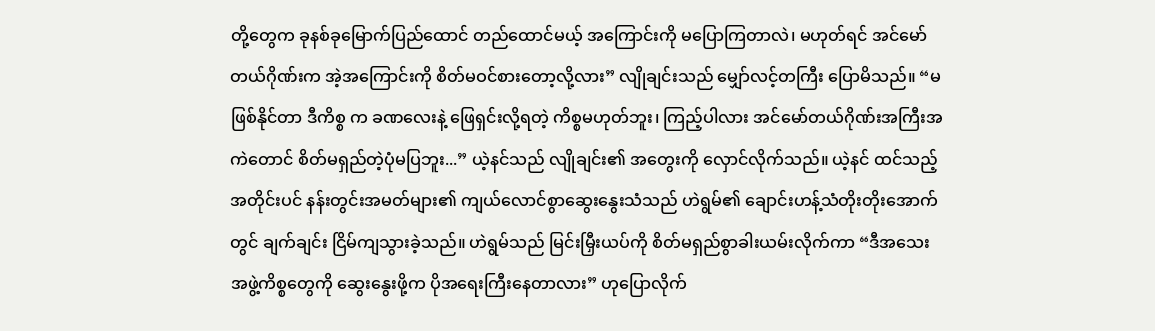တို့တွေက ခုနစ်ခုမြောက်ပြည်ထောင် တည်ထောင်မယ့် အကြောင်းကို မပြောကြတာလဲ၊ မဟုတ်ရင် အင်မော်တယ်ဂိုဏ်းက အဲ့အကြောင်းကို စိတ်မဝင်စားတော့လို့လား” လျိုချင်းသည် မျှော်လင့်တကြီး ပြောမိသည်။ “မဖြစ်နိုင်တာ ဒီကိစ္စ က ခဏလေးနဲ့ ဖြေရှင်းလို့ရတဲ့ ကိစ္စမဟုတ်ဘူး၊ ကြည့်ပါလား အင်မော်တယ်ဂိုဏ်းအကြီးအကဲတောင် စိတ်မရှည်တဲ့ပုံမပြဘူး...” ယဲ့နင်သည် လျိုချင်း၏ အတွေးကို လှောင်လိုက်သည်။ ယဲ့နင် ထင်သည့်အတိုင်းပင် နန်းတွင်းအမတ်များ၏ ကျယ်လောင်စွာဆွေးနွေးသံသည် ဟဲရွမ်၏ ချောင်းဟန့်သံတိုးတိုးအောက်တွင် ချက်ချင်း ငြိမ်ကျသွားခဲ့သည်။ ဟဲရွမ်သည် မြင်းမြှီးယပ်ကို စိတ်မရှည်စွာခါးယမ်းလိုက်ကာ “ဒီအသေးအဖွဲ့ကိစ္စတွေကို ဆွေးနွေးဖို့က ပိုအရေးကြီးနေတာလား” ဟုပြောလိုက်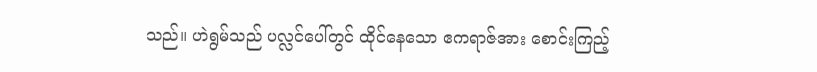သည်။ ဟဲရွမ်သည် ပလ္လင်ပေါ်တွင် ထိုင်နေသော ဧကရာဇ်အား စောင်းကြည့်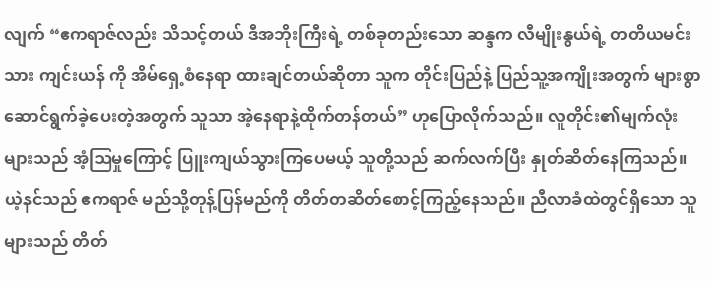လျက် “ဧကရာဇ်လည်း သိသင့်တယ် ဒီအဘိုးကြီးရဲ့ တစ်ခုတည်းသော ဆန္ဒက လီမျိုးနွယ်ရဲ့ တတိယမင်းသား ကျင်းယန် ကို အိမ်ရှေ့စံနေရာ ထားချင်တယ်ဆိုတာ သူက တိုင်းပြည်နဲ့ ပြည်သူ့အကျိုးအတွက် များစွာဆောင်ရွက်ခဲ့ပေးတဲ့အတွက် သူသာ အဲ့နေရာနဲ့ထိုက်တန်တယ်” ဟုပြောလိုက်သည်။ လူတိုင်း၏မျက်လုံးများသည် အံ့ဩမှုကြောင့် ပြူးကျယ်သွားကြပေမယ့် သူတို့သည် ဆက်လက်ပြီး နှုတ်ဆိတ်နေကြသည်။ ယဲ့နင်သည် ဧကရာဇ် မည်သို့တုန့်ပြန်မည်ကို တိတ်တဆိတ်စောင့်ကြည့်နေသည်။ ညီလာခံထဲတွင်ရှိသော သူများသည် တိတ်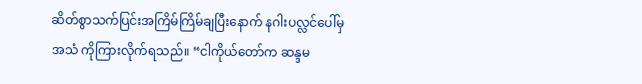ဆိတ်စွာသက်ပြင်းအကြိမ်ကြိမ်ချပြီးနောက် နဂါးပလ္လင်ပေါ်မှ အသံ ကိုကြားလိုက်ရသည်။ “ငါကိုယ်တော်က ဆန္ဒမ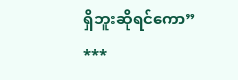ရှိဘူးဆိုရင်ကော”
***